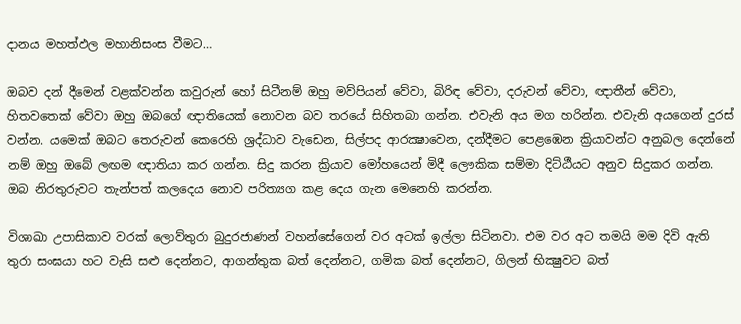දානය මහත්ඵල මහානිසංස වීමට…

ඔබව දන් දීමෙන් වළක්වන්න කවුරුන් හෝ සිටීනම් ඔහු මව්පියන් වේවා, බිරිඳ වේවා, දරුවන් වේවා, ඥාතීන් වේවා, හිතවතෙක් වේවා ඔහු ඔබගේ ඥාතියෙක් නොවන බව තරයේ සිහිතබා ගන්න. එවැනි අය මග හරින්න. එවැනි අයගෙන් දුරස් වන්න. යමෙක් ඔබට තෙරුවන් කෙරෙහි ශ්‍රද්ධාව වැඩෙන, සිල්පද ආරක්‍ෂාවෙන, දන්දීමට පෙළඹෙන ක්‍රියාවන්ට අනුබල දෙන්නේ නම් ඔහු ඔබේ ලඟම ඥාතියා කර ගන්න. සිදු කරන ක්‍රියාව මෝහයෙන් මිදී ලෞකික සම්මා දිට්ඨීයට අනුව සිදුකර ගන්න. ඔබ නිරතුරුවට තැන්පත් කලදෙය නොව පරිත්‍යග කළ දෙය ගැන මෙනෙහි කරන්න.

විශාඛා උපාසිකාව වරක් ලොව්තුරා බුදුරජාණන් වහන්සේගෙන් වර අටක් ඉල්ලා සිටිනවා. එම වර අට තමයි මම දිවි ඇති තුරා සංඝයා හට වැසි සළු දෙන්නට, ආගන්තුක බත් දෙන්නට, ගමික බත් දෙන්නට, ගිලන් භික්‍ෂුවට බත්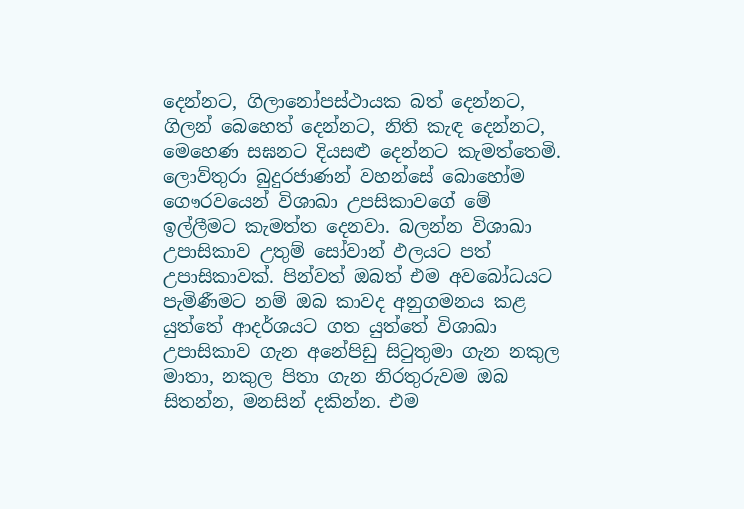දෙන්නට, ගිලානෝපස්ථායක බත් දෙන්නට, ගිලන් බෙහෙත් දෙන්නට, නිති කැඳ දෙන්නට, මෙහෙණ සඝනට දියසළු දෙන්නට කැමත්තෙමි. ලොව්තුරා බුදුරජාණන් වහන්සේ බොහෝම ගෞරවයෙන් විශාඛා උපසිකාවගේ මේ ඉල්ලීමට කැමත්ත දෙනවා. බලන්න විශාඛා උපාසිකාව උතුම් සෝවාන් ඵලයට පත් උපාසිකාවක්. පින්වත් ඔබත් එම අවබෝධයට පැමිණීමට නම් ඔබ කාවද අනුගමනය කළ යුත්තේ ආදර්ශයට ගත යුත්තේ විශාඛා උපාසිකාව ගැන අනේපිඩු සිටුතුමා ගැන නකුල මාතා, නකුල පිතා ගැන නිරතුරුවම ඔබ සිතන්න, මනසින් දකින්න. එම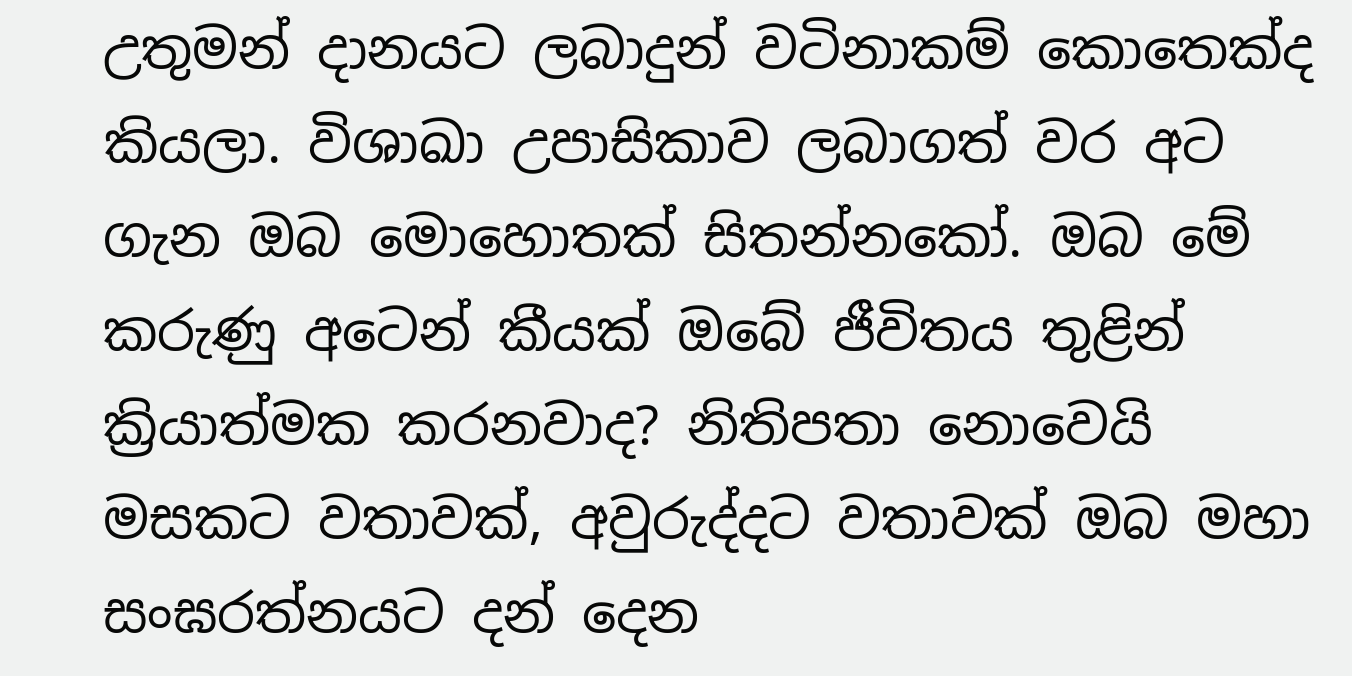උතුමන් දානයට ලබාදුන් වටිනාකම් කොතෙක්ද කියලා. විශාඛා උපාසිකාව ලබාගත් වර අට ගැන ඔබ මොහොතක් සිතන්නකෝ. ඔබ මේ කරුණු අටෙන් කීයක් ඔබේ ජීවිතය තුළින් ක්‍රියාත්මක කරනවාද? නිතිපතා නොවෙයි මසකට වතාවක්, අවුරුද්දට වතාවක් ඔබ මහා සංඝරත්නයට දන් දෙන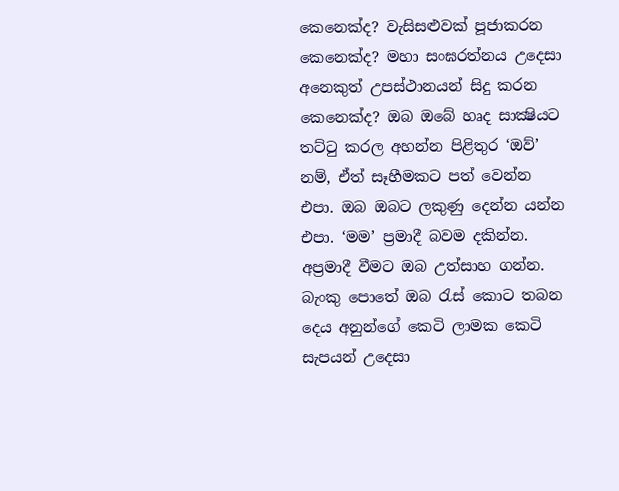කෙනෙක්ද? වැසිසළුවක් පූජාකරන කෙනෙක්ද? මහා සංඝරත්නය උදෙසා අනෙකුත් උපස්ථානයන් සිදු කරන කෙනෙක්ද? ඔබ ඔබේ හෘද සාක්‍ෂියට තට්ටු කරල අහන්න පිළිතුර ‘ඔව්’ නම්, ඒත් සෑහීමකට පත් වෙන්න එපා. ඔබ ඔබට ලකුණු දෙන්න යන්න එපා. ‘මම’ ප්‍රමාදී බවම දකින්න. අප්‍රමාදී වීමට ඔබ උත්සාහ ගන්න. බැංකු පොතේ ඔබ රැස් කොට තබන දෙය අනුන්ගේ කෙටි ලාමක කෙටි සැපයන් උදෙසා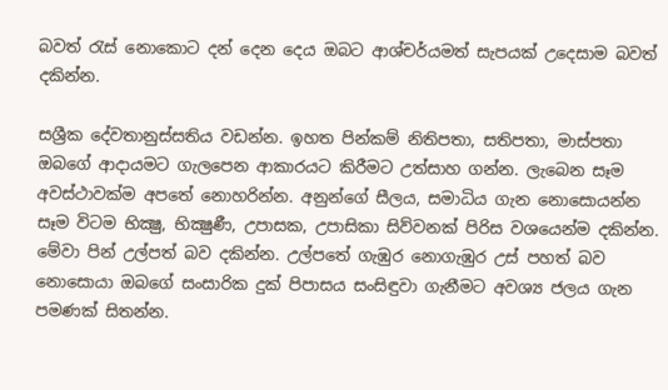බවත් රැස් නොකොට දන් දෙන දෙය ඔබට ආශ්චර්යමත් සැපයක් උදෙසාම බවත් දකින්න.

සශ්‍රීක දේවතානුස්සතිය වඩන්න. ඉහත පින්කම් නිතිපතා, සතිපතා, මාස්පතා ඔබගේ ආදායමට ගැලපෙන ආකාරයට කිරීමට උත්සාහ ගන්න. ලැබෙන සෑම අවස්ථාවක්ම අපතේ නොහරින්න. අනුන්ගේ සීලය, සමාධිය ගැන නොසොයන්න සෑම විටම භික්‍ෂු, භික්‍ෂුණී, උපාසක, උපාසිකා සිව්වනක් පිරිස වශයෙන්ම දකින්න. මේවා පින් උල්පත් බව දකින්න. උල්පතේ ගැඹුර නොගැඹුර උස් පහත් බව නොසොයා ඔබගේ සංසාරික දුක් පිපාසය සංසිඳුවා ගැනීමට අවශ්‍ය ජලය ගැන පමණක් සිතන්න.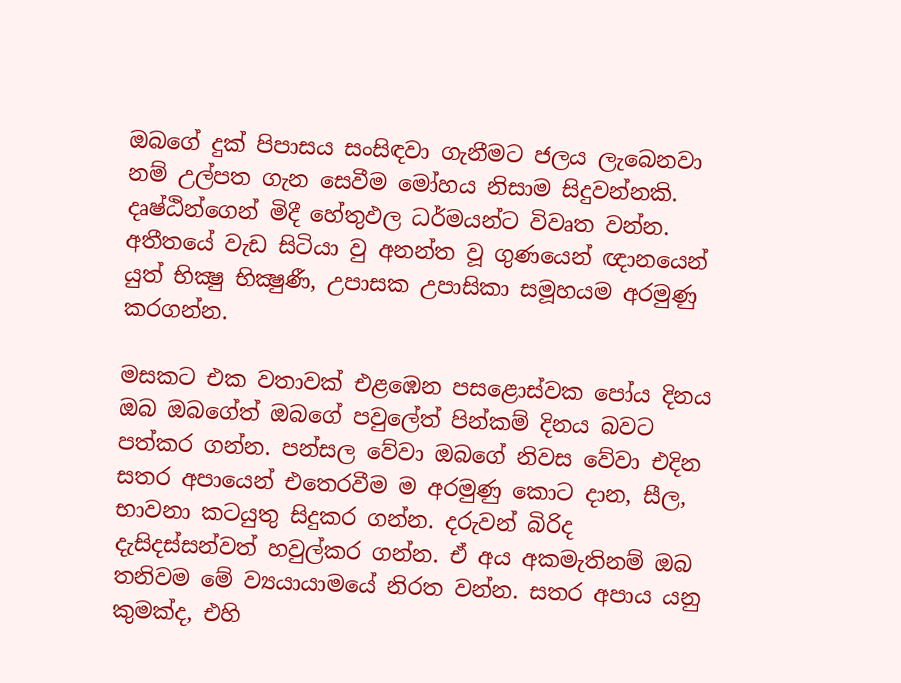ඔබගේ දුක් පිපාසය සංසිඳවා ගැනීමට ජලය ලැබෙනවා නම් උල්පත ගැන සෙවීම මෝහය නිසාම සිදුවන්නකි. දෘෂ්ඨින්ගෙන් මිදී හේතුඵල ධර්මයන්ට විවෘත වන්න. අතීතයේ වැඩ සිටියා වු අනන්ත වූ ගුණයෙන් ඥානයෙන් යුත් භික්‍ෂු භික්‍ෂුණී, උපාසක උපාසිකා සමූහයම අරමුණු කරගන්න.

මසකට එක වතාවක් එළඹෙන පසළොස්වක පෝය දිනය ඔබ ඔබගේත් ඔබගේ පවුලේත් පින්කම් දිනය බවට පත්කර ගන්න. පන්සල වේවා ඔබගේ නිවස වේවා එදින සතර අපායෙන් එතෙරවීම ම අරමුණු කොට දාන, සීල, භාවනා කටයුතු සිදුකර ගන්න. දරුවන් බිරිද දැසිදස්සන්වත් හවුල්කර ගන්න. ඒ අය අකමැතිනම් ඔබ තනිවම මේ ව්‍යයායාමයේ නිරත වන්න. සතර අපාය යනු කුමක්ද, එහි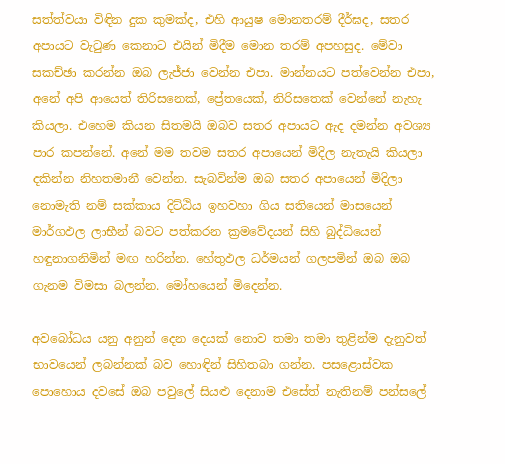සත්ත්වයා විඳින දුක කුමක්ද, එහි ආයුෂ මොනතරම් දීර්ඝද, සතර අපායට වැටුණ කෙනාට එයින් මිදීම මොන තරම් අපහසුද. මේවා සකච්ඡා කරන්න ඔබ ලැජ්ජා වෙන්න එපා. මාන්නයට පත්වෙන්න එපා, අනේ අපි ආයෙත් තිරිසනෙක්, ප්‍රේතයෙක්, නිරිසතෙක් වෙන්නේ නැහැ කියලා. එහෙම කියන සිතමයි ඔබව සතර අපායට ඇද දමන්න අවශ්‍ය පාර කපන්නේ. අනේ මම තවම සතර අපායෙන් මිදිල නැතැයි කියලා දකින්න නිහතමානී වෙන්න. සැබවින්ම ඔබ සතර අපායෙන් මිදිලා නොමැති නම් සක්කාය දිට්ඨිය ඉහවහා ගිය සතියෙන් මාසයෙන් මාර්ගඵල ලාභීන් බවට පත්කරන ක්‍රමවේදයන් සිහි බුද්ධියෙන් හඳුනාගනිමින් මඟ හරින්න. හේතුඵල ධර්මයන් ගලපමින් ඔබ ඔබ ගැනම විමසා බලන්න. මෝහයෙන් මිදෙන්න.

අවබෝධය යනු අනුන් දෙන දෙයක් නොව තමා තමා තුළින්ම දැනුවත් භාවයෙන් ලබන්නක් බව හොඳින් සිහිතබා ගන්න. පසළොස්වක පොහොය දවසේ ඔබ පවුලේ සියළු දෙනාම එසේත් නැතිනම් පන්සලේ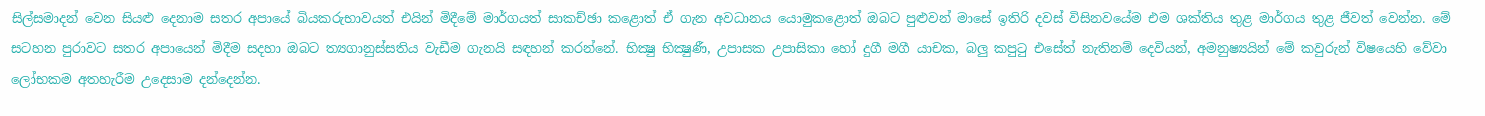සිල්සමාදන් වෙන සියළු දෙනාම සතර අපායේ බියකරුභාවයත් එයින් මිදීමේ මාර්ගයත් සාකච්ඡා කළොත් ඒ ගැන අවධානය යොමුකළොත් ඔබට පුළුවන් මාසේ ඉතිරි දවස් විසිනවයේම එම ශක්තිය තුළ මාර්ගය තුළ ජීවත් වෙන්න. මේ සටහන පුරාවට සතර අපායෙන් මිදීම සදහා ඔබට ත්‍යගානුස්සතිය වැඩීම ගැනයි සඳහන් කරන්නේ. භික්‍ෂු භික්‍ෂුණී, උපාසක උපාසිකා හෝ දුගී මගී යාචක, බලු කපුටු එසේත් නැතිනම් දෙවියන්, අමනුෂ්‍යයින් මේ කවුරුන් විෂයෙහි වේවා ලෝභකම අතහැරීම උදෙසාම දන්දෙන්න.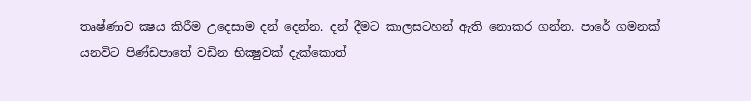තෘෂ්ණාව ක්‍ෂය කිරීම උදෙසාම දන් දෙන්න. දන් දීමට කාලසටහන් ඇති නොකර ගන්න. පාරේ ගමනක් යනවිට පිණ්ඩපාතේ වඩින භික්‍ෂුවක් දැක්කොත්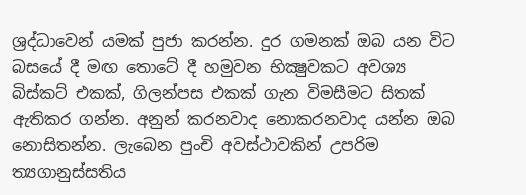ශ්‍රද්ධාවෙන් යමක් පුජා කරන්න. දුර ගමනක් ඔබ යන විට බසයේ දී මඟ තොටේ දී හමුවන භික්‍ෂුවකට අවශ්‍ය බිස්කට් එකක්, ගිලන්පස එකක් ගැන විමසීමට සිතක් ඇතිකර ගන්න. අනුන් කරනවාද නොකරනවාද යන්න ඔබ නොසිතන්න. ලැබෙන පුංචි අවස්ථාවකින් උපරිම ත්‍යගානුස්සතිය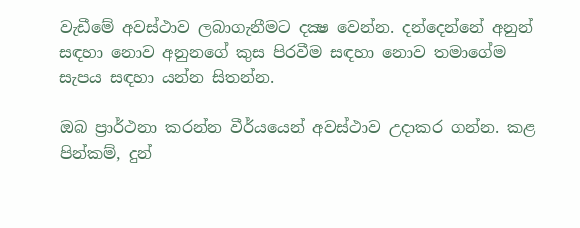වැඩීමේ අවස්ථාව ලබාගැනීමට දක්‍ෂ වෙන්න. දන්දෙන්නේ අනුන් සඳහා නොව අනුනගේ කුස පිරවීම සඳහා නොව තමාගේම සැපය සඳහා යන්න සිතන්න.

ඔබ ප්‍රාර්ථනා කරන්න වීර්යයෙන් අවස්ථාව උදාකර ගන්න. කළ පින්කම්, දුන්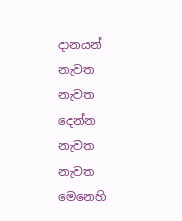දානයන් නැවත නැවත දෙන්න නැවත නැවත මෙනෙහි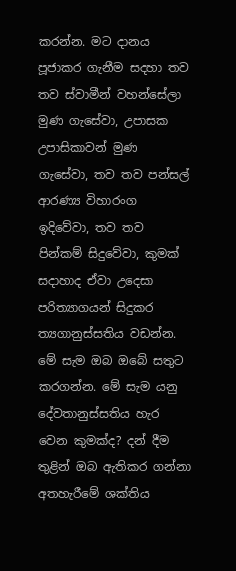කරන්න. මට දානය පූජාකර ගැනීම සදහා තව තව ස්වාමීන් වහන්සේලා මුණ ගැසේවා, උපාසක උපාසිකාවන් මුණ ගැසේවා, තව තව පන්සල් ආරණ්‍ය විහාරංග ඉදිවේවා, තව තව පින්කම් සිදුවේවා, කුමක් සදාහාද ඒවා උදෙසා පරිත්‍යාගයන් සිදුකර ත්‍යගානුස්සතිය වඩන්න. මේ සැම ඔබ ඔබේ සතුට කරගන්න. මේ සැම යනු දේවතානුස්සතිය හැර වෙන කුමක්ද? දන් දීම තුළින් ඔබ ඇතිකර ගන්නා අතහැරීමේ ශක්තිය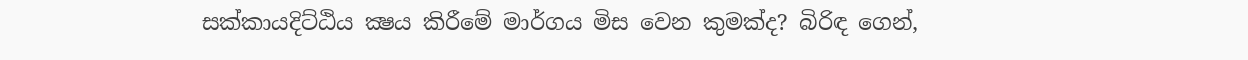සක්කායදිට්ඨිය ක්‍ෂය කිරීමේ මාර්ගය මිස වෙන කුමක්ද? බිරිඳ ගෙන්,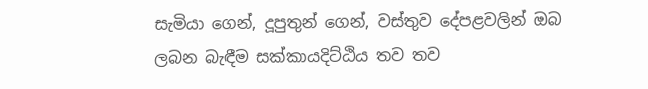සැමියා ගෙන්, දූපුතුන් ගෙන්, වස්තුව දේපළවලින් ඔබ ලබන බැඳීම සක්කායදිට්ඨිය තව තව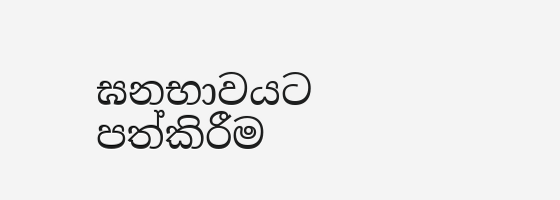ඝනභාවයට පත්කිරීම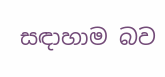සඳාහාම බව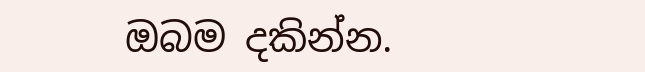ඔබම දකින්න.